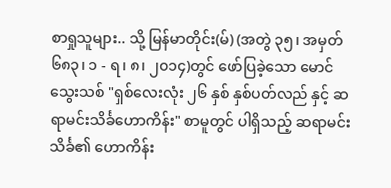စာရှုသူများ.. သို့ မြန်မာတိုင်း(မ်) (အတွဲ ၃၅၊ အမှတ် ၆၈၃၊ ၁ - ရ၊ ၈၊ ၂၀၁၄)တွင် ဖော်ပြခဲ့သော မောင်သွေးသစ် "ရှစ်လေးလုံး ၂၆ နှစ် နှစ်ပတ်လည် နှင့် ဆရာမင်းသိင်္ခဟောကိန်း" စာမူတွင် ပါရှိသည့် ဆရာမင်းသိင်္ခ၏ ဟောကိန်း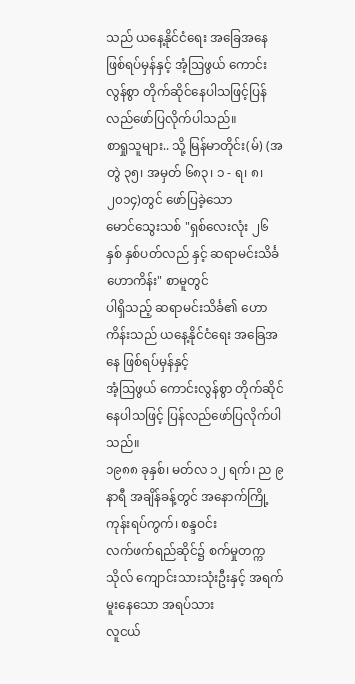သည် ယနေ့နိုင်ငံရေး အခြေအနေ ဖြစ်ရပ်မှန်နှင့် အံ့ဩဖွယ် ကောင်းလွန်စွာ တိုက်ဆိုင်နေပါသဖြင့်ပြန်လည်ဖော်ပြလိုက်ပါသည်။
စာရှုသူများ.. သို့ မြန်မာတိုင်း(မ်) (အတွဲ ၃၅၊ အမှတ် ၆၈၃၊ ၁ - ရ၊ ၈၊ ၂၀၁၄)တွင် ဖော်ပြခဲ့သော
မောင်သွေးသစ် "ရှစ်လေးလုံး ၂၆ နှစ် နှစ်ပတ်လည် နှင့် ဆရာမင်းသိင်္ခဟောကိန်း" စာမူတွင်
ပါရှိသည့် ဆရာမင်းသိင်္ခ၏ ဟောကိန်းသည် ယနေ့နိုင်ငံရေး အခြေအနေ ဖြစ်ရပ်မှန်နှင့်
အံ့ဩဖွယ် ကောင်းလွန်စွာ တိုက်ဆိုင်နေပါသဖြင့် ပြန်လည်ဖော်ပြလိုက်ပါသည်။
၁၉၈၈ ခုနှစ်၊ မတ်လ ၁၂ ရက်၊ ည ၉ နာရီ အချိန်ခန့်တွင် အနောက်ကြို့ကုန်းရပ်ကွက်၊ စန္ဒဝင်း
လက်ဖက်ရည်ဆိုင်၌ စက်မှုတက္ကသိုလ် ကျောင်းသားသုံးဦးနှင့် အရက်မူးနေသော အရပ်သား
လူငယ်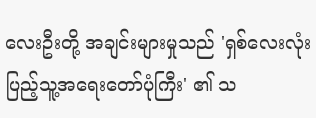လေးဦးတို့ အချင်းများမှုသည် 'ရှစ်လေးလုံး ပြည့်သူ့အရေးတော်ပုံကြီး' ၏ သ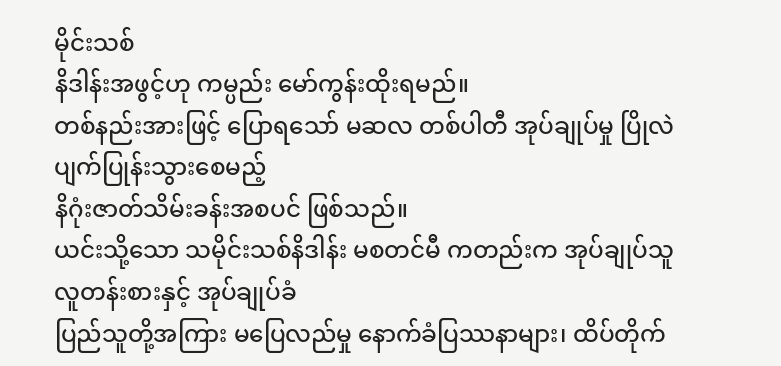မိုင်းသစ်
နိဒါန်းအဖွင့်ဟု ကမ္ပည်း မော်ကွန်းထိုးရမည်။
တစ်နည်းအားဖြင့် ပြောရသော် မဆလ တစ်ပါတီ အုပ်ချုပ်မှု ပြိုလဲပျက်ပြုန်းသွားစေမည့်
နိဂုံးဇာတ်သိမ်းခန်းအစပင် ဖြစ်သည်။
ယင်းသို့သော သမိုင်းသစ်နိဒါန်း မစတင်မီ ကတည်းက အုပ်ချုပ်သူ လူတန်းစားနှင့် အုပ်ချုပ်ခံ
ပြည်သူတို့အကြား မပြေလည်မှု နောက်ခံပြဿနာများ၊ ထိပ်တိုက်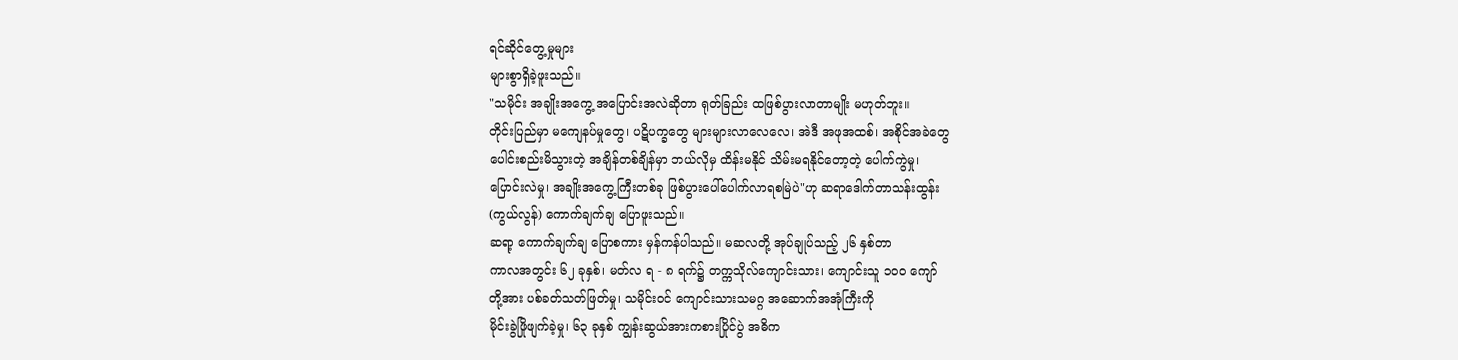ရင်ဆိုင်တွေ့မှုများ
များစွာရှိခဲ့ဖူးသည်။
"သမိုင်း အချိုးအကွေ့ အပြောင်းအလဲဆိုတာ ရုတ်ခြည်း ထဖြစ်ပွားလာတာမျိုး မဟုတ်ဘူး။
တိုင်းပြည်မှာ မကျေနပ်မှုတွေ၊ ပဋိပက္ခတွေ များများလာလေလေ၊ အဲဒီ အဖုအထစ်၊ အစိုင်အခဲတွေ
ပေါင်းစည်းမိသွားတဲ့ အချိန်တစ်ချိန်မှာ ဘယ်လိုမှ ထိန်းမနိုင် သိမ်းမရနိုင်တော့တဲ့ ပေါက်ကွဲမှု၊
ပြောင်းလဲမှု၊ အချိုးအကွေ့ကြီးတစ်ခု ဖြစ်ပွားပေါ်ပေါက်လာရစမြဲပဲ"ဟု ဆရာဒေါက်တာသန်းထွန်း
(ကွယ်လွန်) ကောက်ချက်ချ ပြောဖူးသည်။
ဆရာ့ ကောက်ချက်ချ ပြောစကား မှန်ကန်ပါသည်။ မဆလတို့ အုပ်ချုပ်သည့် ၂၆ နှစ်တာ
ကာလအတွင်း ၆၂ ခုနှစ်၊ မတ်လ ရ - ၈ ရက်၌ တက္ကသိုလ်ကျောင်းသား၊ ကျောင်းသူ ၁၀၀ ကျော်
တို့အား ပစ်ခတ်သတ်ဖြတ်မှု၊ သမိုင်းဝင် ကျောင်းသားသမဂ္ဂ အဆောက်အအုံကြီးကို
မိုင်းခွဲဖြိုဖျက်ခဲ့မှု၊ ၆၃ ခုနှစ် ကျွန်းဆွယ်အားကစားပြိုင်ပွဲ အဓိက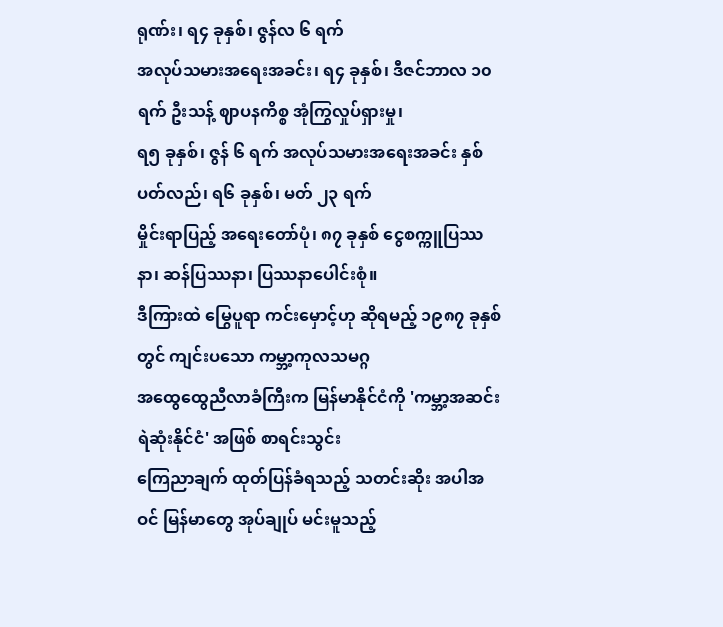ရုဏ်း၊ ရ၄ ခုနှစ်၊ ဇွန်လ ၆ ရက်
အလုပ်သမားအရေးအခင်း၊ ရ၄ ခုနှစ်၊ ဒီဇင်ဘာလ ၁၀ ရက် ဦးသန့် ဈာပနကိစ္စ အုံကြွလှုပ်ရှားမှု၊
ရ၅ ခုနှစ်၊ ဇွန် ၆ ရက် အလုပ်သမားအရေးအခင်း နှစ်ပတ်လည်၊ ရ၆ ခုနှစ်၊ မတ် ၂၃ ရက်
မှိုင်းရာပြည့် အရေးတော်ပုံ၊ ၈၇ ခုနှစ် ငွေစက္ကူပြဿနာ၊ ဆန်ပြဿနာ၊ ပြဿနာပေါင်းစုံ။
ဒီကြားထဲ မြွေပူရာ ကင်းမှောင့်ဟု ဆိုရမည့် ၁၉၈၇ ခုနှစ်တွင် ကျင်းပသော ကမ္ဘာ့ကုလသမဂ္ဂ
အထွေထွေညီလာခံကြီးက မြန်မာနိုင်ငံကို 'ကမ္ဘာ့အဆင်းရဲဆုံးနိုင်ငံ' အဖြစ် စာရင်းသွင်း
ကြေညာချက် ထုတ်ပြန်ခံရသည့် သတင်းဆိုး အပါအဝင် မြန်မာတွေ အုပ်ချုပ် မင်းမူသည့်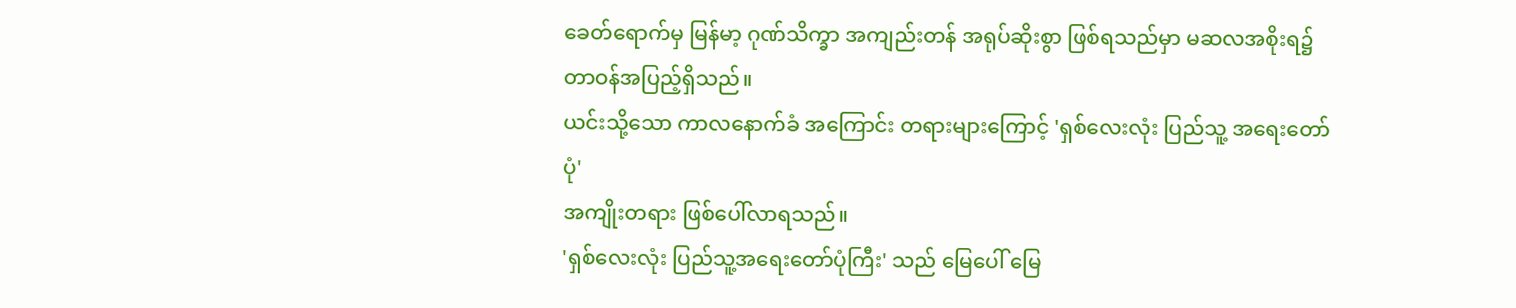ခေတ်ရောက်မှ မြန်မာ့ ဂုဏ်သိက္ခာ အကျည်းတန် အရုပ်ဆိုးစွာ ဖြစ်ရသည်မှာ မဆလအစိုးရ၌
တာဝန်အပြည့်ရှိသည်။
ယင်းသို့သော ကာလနောက်ခံ အကြောင်း တရားများကြောင့် 'ရှစ်လေးလုံး ပြည်သူ့ အရေးတော်ပုံ'
အကျိုးတရား ဖြစ်ပေါ်လာရသည်။
'ရှစ်လေးလုံး ပြည်သူ့အရေးတော်ပုံကြီး' သည် မြေပေါ် မြေ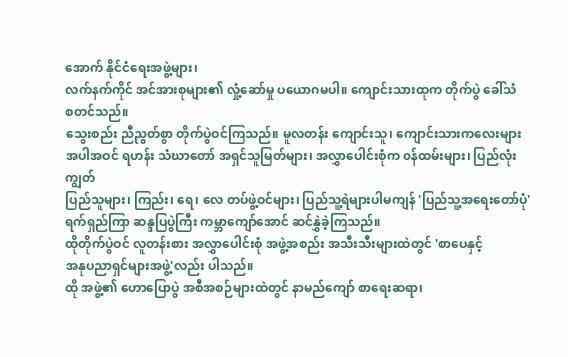အောက် နိုင်ငံရေးအဖွဲ့များ၊
လက်နက်ကိုင် အင်အားစုများ၏ လှုံ့ဆော်မှု ပယောဂမပါ။ ကျောင်းသားထုက တိုက်ပွဲ ခေါ်သံ
စတင်သည်။
သွေးစည်း ညီညွတ်စွာ တိုက်ပွဲဝင်ကြသည်။ မူလတန်း ကျောင်းသူ၊ ကျောင်းသားကလေးများ
အပါအဝင် ရဟန်း သံဃာတော် အရှင်သူမြတ်များ၊ အလွှာပေါင်းစုံက ၀န်ထမ်းများ၊ ပြည်လုံးကျွတ်
ပြည်သူများ၊ ကြည်း၊ ရေ၊ လေ တပ်ဖွဲ့ဝင်များ၊ ပြည်သူ့ရဲများပါမကျန် 'ပြည်သူ့အရေးတော်ပုံ'
ရက်ရှည်ကြာ ဆန္ဒပြပွဲကြီး ကမ္ဘာကျော်အောင် ဆင်နွှဲခဲ့ကြသည်။
ထိုတိုက်ပွဲဝင် လူတန်းစား အလွှာပေါင်းစုံ အဖွဲ့အစည်း အသီးသီးများထဲတွင် 'စာပေနှင့်
အနုပညာရှင်များအဖွဲ့'လည်း ပါသည်။
ထို အဖွဲ့၏ ဟောပြောပွဲ အစီအစဉ်များထဲတွင် နာမည်ကျော် စာရေးဆရာ၊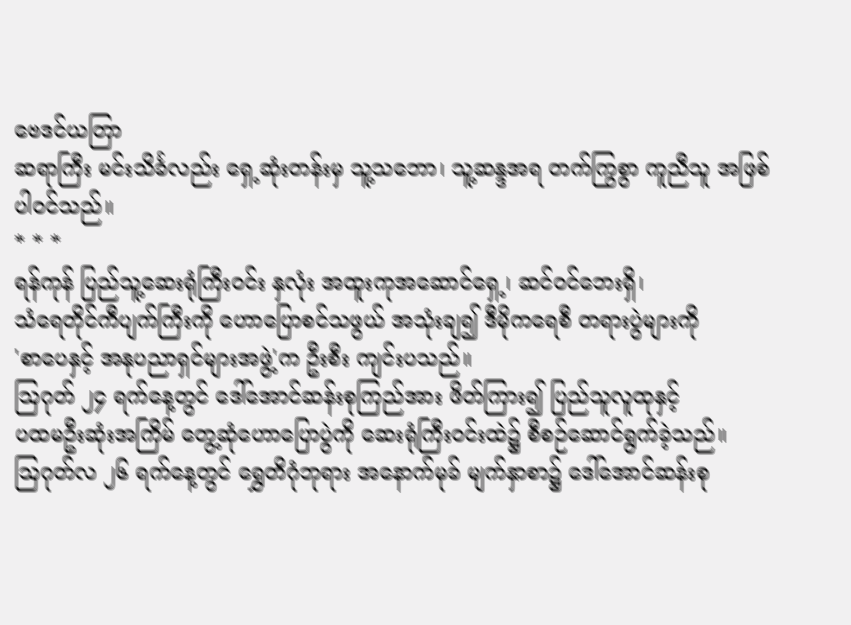ဗေဒင်ယတြာ
ဆရာကြီး မင်းသိင်္ခလည်း ရှေ့ဆုံးတန်းမှ သူ့သဘော၊ သူ့ဆန္ဒအရ တက်ကြွစွာ ကူညီသူ အဖြစ်
ပါ၀င်သည်။
* * *
ရန်ကုန် ပြည်သူ့ဆေးရုံကြီးဝင်း နှလုံး အထူးကုအဆောင်ရှေ့၊ ဆင်ဝင်ဘေးရှိ၊
သံရေတိုင်ကီပျက်ကြီးကို ဟောပြောစင်သဖွယ် အသုံးချ၍ ဒီမိုကရေစီ တရားပွဲများကို
'စာပေနှင့် အနုပညာရှင်များအဖွဲ့'က ဦးစီး ကျင်းပသည်။
ဩဂုတ် ၂၄ ရက်နေ့တွင် ဒေါ်အောင်ဆန်းစုကြည်အား ဖိတ်ကြား၍ ပြည်သူလူထုနှင့်
ပထမဦးဆုံးအကြိမ် တွေ့ဆုံဟောပြောပွဲကို ဆေးရုံကြီးဝင်းထဲ၌ စီစဉ်ဆောင်ရွက်ခဲ့သည်။
ဩဂုတ်လ ၂၆ ရက်နေ့တွင် ရွှေတိဂုံဘုရား အနောက်မုခ် မျက်နှာစာ၌ ဒေါ်အောင်ဆန်းစု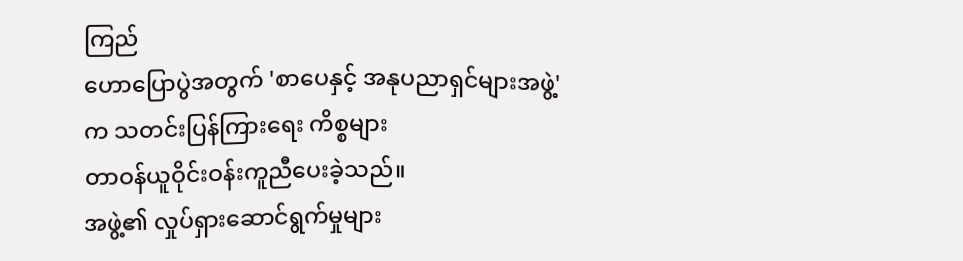ကြည်
ဟောပြောပွဲအတွက် 'စာပေနှင့် အနုပညာရှင်များအဖွဲ့'က သတင်းပြန်ကြားရေး ကိစ္စများ
တာဝန်ယူဝိုင်းဝန်းကူညီပေးခဲ့သည်။
အဖွဲ့၏ လှုပ်ရှားဆောင်ရွက်မှုများ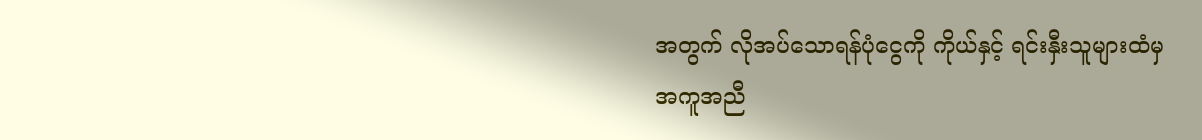အတွက် လိုအပ်သောရန်ပုံငွေကို ကိုယ်နှင့် ရင်းနှီးသူများထံမှ
အကူအညီ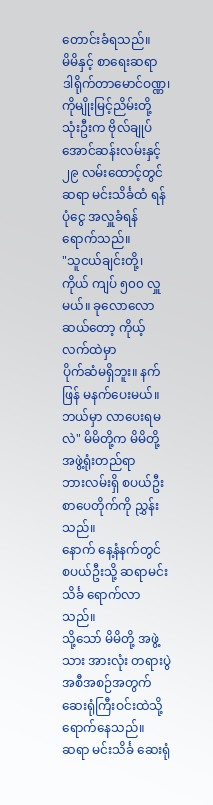တောင်းခံရသည်။
မိမိနှင့် စာရေးဆရာ ဒါရိုက်တာမောင်ဝဏ္ဏ၊ ကိုမျိုးမြင့်ညိမ်းတို့ သုံးဦးက ဗိုလ်ချုပ်အောင်ဆန်းလမ်းနှင့်
၂၉ လမ်းထောင့်တွင် ဆရာ မင်းသိင်္ခထံ ရန်ပုံငွေ အလှူခံရန် ရောက်သည်။
"သူငယ်ချင်းတို့၊ ကိုယ် ကျပ် ၅၀၀ လှူမယ်။ ခုလောလောဆယ်တော့ ကိုယ့်လက်ထဲမှာ
ပိုက်ဆံမရှိဘူး။ နက်ဖြန် မနက်ပေးမယ်။ ဘယ်မှာ လာပေးရမလဲ" မိမိတို့က မိမိတို့ အဖွဲ့ရုံးတည်ရာ
ဘားလမ်းရှိ စပယ်ဦးစာပေတိုက်ကို ညွှန်းသည်။
နောက် နေ့နံနက်တွင် စပယ်ဦးသို့ ဆရာမင်းသိင်္ခ ရောက်လာသည်။
သို့သော် မိမိတို့ အဖွဲ့သား အားလုံး တရားပွဲအစီအစဉ်အတွက် ဆေးရုံကြီးဝင်းထဲသို့
ရောက်နေသည်။
ဆရာ မင်းသိင်္ခ ဆေးရုံ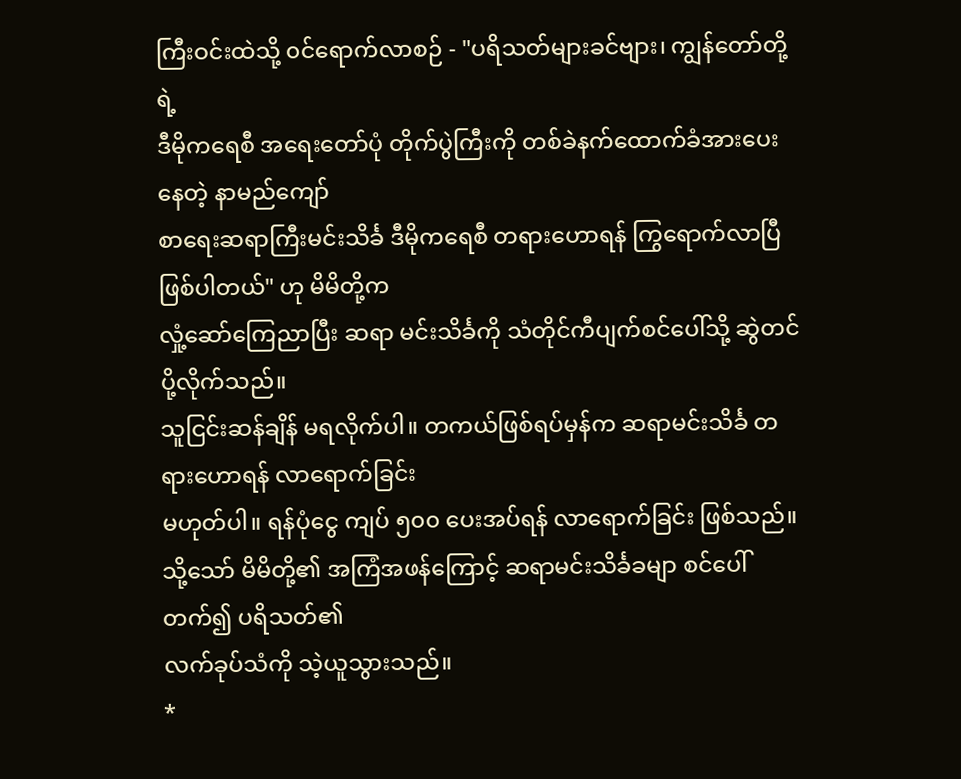ကြီးဝင်းထဲသို့ ၀င်ရောက်လာစဉ် - "ပရိသတ်များခင်ဗျား၊ ကျွန်တော်တို့ရဲ့
ဒီမိုကရေစီ အရေးတော်ပုံ တိုက်ပွဲကြီးကို တစ်ခဲနက်ထောက်ခံအားပေးနေတဲ့ နာမည်ကျော်
စာရေးဆရာကြီးမင်းသိင်္ခ ဒီမိုကရေစီ တရားဟောရန် ကြွရောက်လာပြီ ဖြစ်ပါတယ်" ဟု မိမိတို့က
လှုံ့ဆော်ကြေညာပြီး ဆရာ မင်းသိင်္ခကို သံတိုင်ကီပျက်စင်ပေါ်သို့ ဆွဲတင် ပို့လိုက်သည်။
သူငြင်းဆန်ချိန် မရလိုက်ပါ။ တကယ်ဖြစ်ရပ်မှန်က ဆရာမင်းသိင်္ခ တရားဟောရန် လာရောက်ခြင်း
မဟုတ်ပါ။ ရန်ပုံငွေ ကျပ် ၅၀၀ ပေးအပ်ရန် လာရောက်ခြင်း ဖြစ်သည်။
သို့သော် မိမိတို့၏ အကြံအဖန်ကြောင့် ဆရာမင်းသိင်္ခခမျာ စင်ပေါ်တက်၍ ပရိသတ်၏
လက်ခုပ်သံကို သဲ့ယူသွားသည်။
*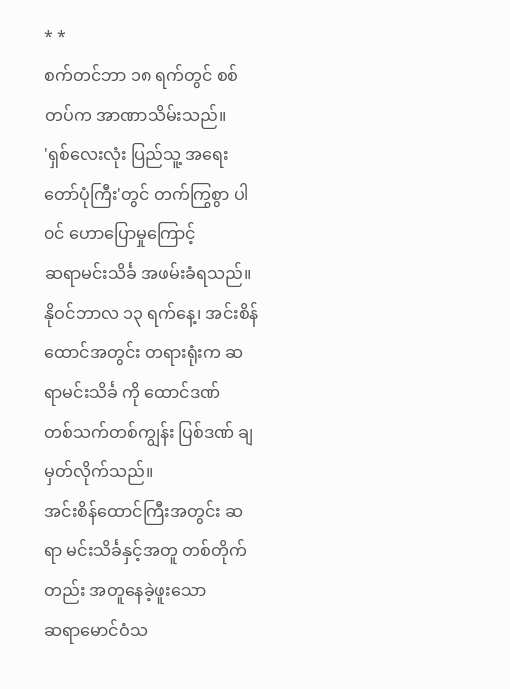* *
စက်တင်ဘာ ၁၈ ရက်တွင် စစ်တပ်က အာဏာသိမ်းသည်။
'ရှစ်လေးလုံး ပြည်သူ့ အရေးတော်ပုံကြီး'တွင် တက်ကြွစွာ ပါ၀င် ဟောပြောမှုကြောင့်
ဆရာမင်းသိင်္ခ အဖမ်းခံရသည်။
နိုဝင်ဘာလ ၁၃ ရက်နေ့၊ အင်းစိန် ထောင်အတွင်း တရားရုံးက ဆရာမင်းသိင်္ခ ကို ထောင်ဒဏ်
တစ်သက်တစ်ကျွန်း ပြစ်ဒဏ် ချမှတ်လိုက်သည်။
အင်းစိန်ထောင်ကြီးအတွင်း ဆရာ မင်းသိင်္ခနှင့်အတူ တစ်တိုက်တည်း အတူနေခဲ့ဖူးသော
ဆရာမောင်ဝံသ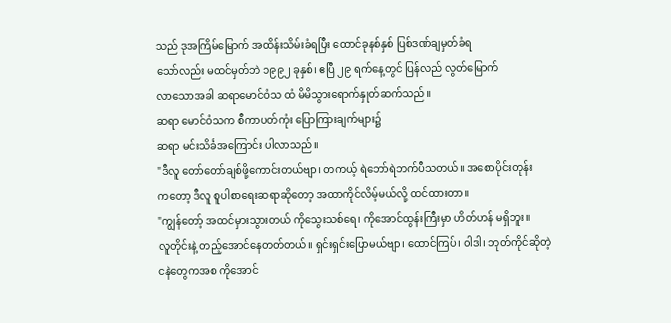သည် ဒုအကြိမ်မြောက် အထိန်းသိမ်းခံရပြီး ထောင်ခုနစ်နှစ် ပြစ်ဒဏ်ချမှတ်ခံရ
သော်လည်း မထင်မှတ်ဘဲ ၁၉၉၂ ခုနှစ်၊ ဧပြီ ၂၉ ရက်နေ့တွင် ပြန်လည် လွတ်မြောက်
လာသောအခါ ဆရာမောင်ဝံသ ထံ မိမိသွားရောက်နှုတ်ဆက်သည်။
ဆရာ မောင်ဝံသက စီကာပတ်ကုံး ပြောကြားချက်များ၌
ဆရာ မင်းသိင်္ခအကြောင်း ပါလာသည်။
"ဒီလူ တော်တော်ချစ်ဖို့ကောင်းတယ်ဗျာ၊ တကယ့် ရဲဘော်ရဲဘက်ပီသတယ်။ အစောပိုင်းတုန်း
ကတော့ ဒီလူ စူပါစာရေးဆရာဆိုတော့ အထာကိုင်လိမ့်မယ်လို့ ထင်ထားတာ။
"ကျွန်တော့် အထင်မှားသွားတယ် ကိုသွေးသစ်ရေ၊ ကိုအောင်ထွန်းကြီးမှာ ဟိတ်ဟန် မရှိဘူး။
လူတိုင်းနဲ့ တည့်အောင်နေတတ်တယ်။ ရှင်းရှင်းပြောမယ်ဗျာ၊ ထောင်ကြပ်၊ ၀ါဒါ၊ ဘုတ်ကိုင်ဆိုတဲ့
ငနဲတွေကအစ ကိုအောင်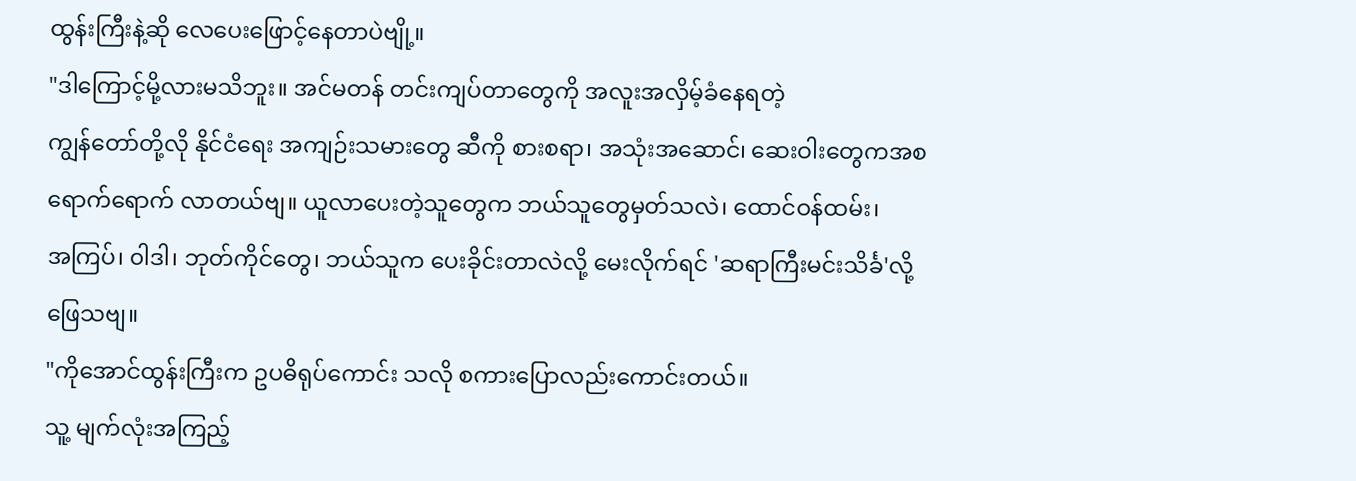ထွန်းကြီးနဲ့ဆို လေပေးဖြောင့်နေတာပဲဗျို့။
"ဒါကြောင့်မို့လားမသိဘူး။ အင်မတန် တင်းကျပ်တာတွေကို အလူးအလှိမ့်ခံနေရတဲ့
ကျွန်တော်တို့လို နိုင်ငံရေး အကျဉ်းသမားတွေ ဆီကို စားစရာ၊ အသုံးအဆောင်၊ ဆေးဝါးတွေကအစ
ရောက်ရောက် လာတယ်ဗျ။ ယူလာပေးတဲ့သူတွေက ဘယ်သူတွေမှတ်သလဲ၊ ထောင်ဝန်ထမ်း၊
အကြပ်၊ ၀ါဒါ၊ ဘုတ်ကိုင်တွေ၊ ဘယ်သူက ပေးခိုင်းတာလဲလို့ မေးလိုက်ရင် 'ဆရာကြီးမင်းသိင်္ခ'လို့
ဖြေသဗျ။
"ကိုအောင်ထွန်းကြီးက ဥပဓိရုပ်ကောင်း သလို စကားပြောလည်းကောင်းတယ်။
သူ့ မျက်လုံးအကြည့်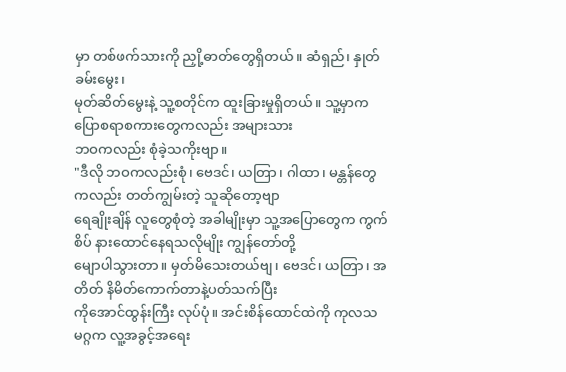မှာ တစ်ဖက်သားကို ညှို့ဓာတ်တွေရှိတယ်။ ဆံရှည်၊ နှုတ်ခမ်းမွေး၊
မုတ်ဆိတ်မွေးနဲ့ သူ့စတိုင်က ထူးခြားမှုရှိတယ်။ သူ့မှာက ပြောစရာစကားတွေကလည်း အများသား
ဘဝကလည်း စုံခဲ့သကိုးဗျာ။
"ဒီလို ဘဝကလည်းစုံ၊ ဗေဒင်၊ ယတြာ၊ ဂါထာ၊ မန္တန်တွေကလည်း တတ်ကျွမ်းတဲ့ သူဆိုတော့ဗျာ
ရေချိုးချိန် လူတွေစုံတဲ့ အခါမျိုးမှာ သူ့အပြောတွေက ကွက်စိပ် နားထောင်နေရသလိုမျိုး ကျွန်တော်တို့
မျောပါသွားတာ။ မှတ်မိသေးတယ်ဗျ၊ ဗေဒင်၊ ယတြာ၊ အတိတ် နိမိတ်ကောက်တာနဲ့ပတ်သက်ပြီး
ကိုအောင်ထွန်းကြီး လုပ်ပုံ။ အင်းစိန်ထောင်ထဲကို ကုလသမဂ္ဂက လူ့အခွင့်အရေး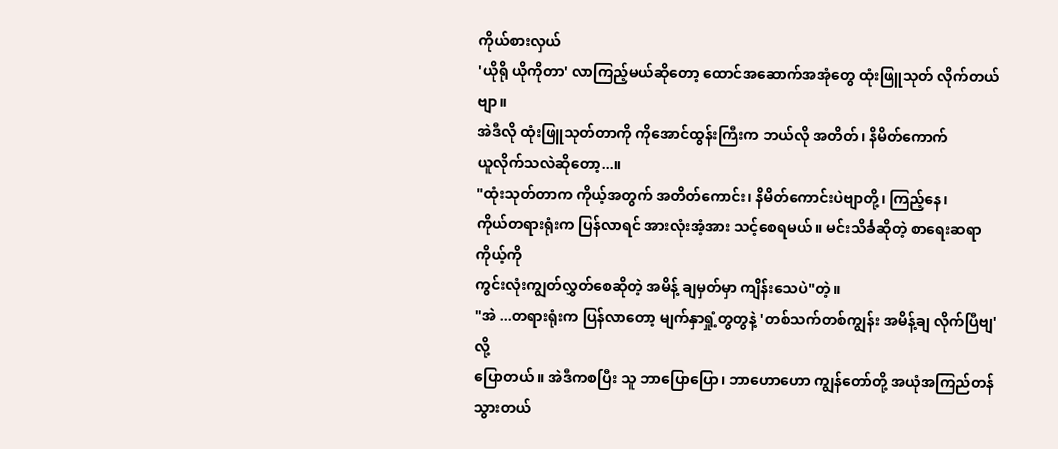ကိုယ်စားလှယ်
'ယိုရို ယိုကိုတာ' လာကြည့်မယ်ဆိုတော့ ထောင်အဆောက်အအုံတွေ ထုံးဖြူသုတ် လိုက်တယ်ဗျာ။
အဲဒီလို ထုံးဖြူသုတ်တာကို ကိုအောင်ထွန်းကြီးက ဘယ်လို အတိတ်၊ နိမိတ်ကောက်
ယူလိုက်သလဲဆိုတော့...။
"ထုံးသုတ်တာက ကိုယ့်အတွက် အတိတ်ကောင်း၊ နိမိတ်ကောင်းပဲဗျာတို့၊ ကြည့်နေ၊
ကိုယ်တရားရုံးက ပြန်လာရင် အားလုံးအံ့အား သင့်စေရမယ်။ မင်းသိင်္ခဆိုတဲ့ စာရေးဆရာ ကိုယ့်ကို
ကွင်းလုံးကျွတ်လွှတ်စေဆိုတဲ့ အမိန့် ချမှတ်မှာ ကျိန်းသေပဲ"တဲ့။
"အဲ ...တရားရုံးက ပြန်လာတော့ မျက်နှာရှုံ့တွတွနဲ့ 'တစ်သက်တစ်ကျွန်း အမိန့်ချ လိုက်ပြီဗျ' လို့
ပြောတယ်။ အဲဒီကစပြီး သူ ဘာပြောပြော၊ ဘာဟောဟော ကျွန်တော်တို့ အယုံအကြည်တန်
သွားတယ်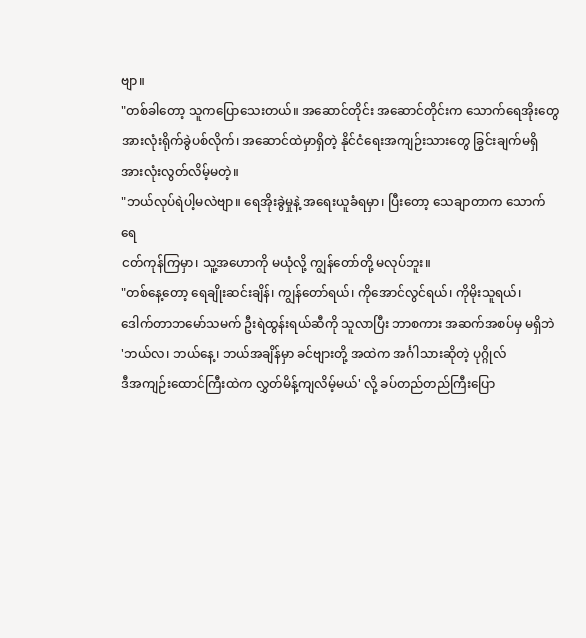ဗျာ။
"တစ်ခါတော့ သူကပြောသေးတယ်။ အဆောင်တိုင်း အဆောင်တိုင်းက သောက်ရေအိုးတွေ
အားလုံးရိုက်ခွဲပစ်လိုက်၊ အဆောင်ထဲမှာရှိတဲ့ နိုင်ငံရေးအကျဉ်းသားတွေ ခြွင်းချက်မရှိ
အားလုံးလွတ်လိမ့်မတဲ့။
"ဘယ်လုပ်ရဲပါ့မလဲဗျာ။ ရေအိုးခွဲမှုနဲ့ အရေးယူခံရမှာ၊ ပြီးတော့ သေချာတာက သောက်ရေ
ငတ်ကုန်ကြမှာ၊ သူ့အဟောကို မယုံလို့ ကျွန်တော်တို့ မလုပ်ဘူး။
"တစ်နေ့တော့ ရေချိုးဆင်းချိန်၊ ကျွန်တော်ရယ်၊ ကိုအောင်လွင်ရယ်၊ ကိုမိုးသူရယ်၊
ဒေါက်တာဘမော်သမက် ဦးရဲထွန်းရယ်ဆီကို သူလာပြီး ဘာစကား အဆက်အစပ်မှ မရှိဘဲ
'ဘယ်လ၊ ဘယ်နေ့၊ ဘယ်အချိန်မှာ ခင်ဗျားတို့ အထဲက အင်္ဂါသားဆိုတဲ့ ပုဂ္ဂိုလ်
ဒီအကျဉ်းထောင်ကြီးထဲက လွှတ်မိန့်ကျလိမ့်မယ်' လို့ ခပ်တည်တည်ကြီးပြော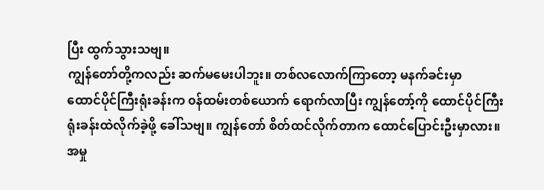ပြီး ထွက်သွားသဗျ။
ကျွန်တော်တို့ကလည်း ဆက်မမေးပါဘူး။ တစ်လလောက်ကြာတော့ မနက်ခင်းမှာ
ထောင်ပိုင်ကြီးရုံးခန်းက ၀န်ထမ်းတစ်ယောက် ရောက်လာပြီး ကျွန်တော့်ကို ထောင်ပိုင်ကြီး
ရုံးခန်းထဲလိုက်ခဲ့ဖို့ ခေါ်သဗျ။ ကျွန်တော် စိတ်ထင်လိုက်တာက ထောင်ပြောင်းဦးမှာလား။
အမှု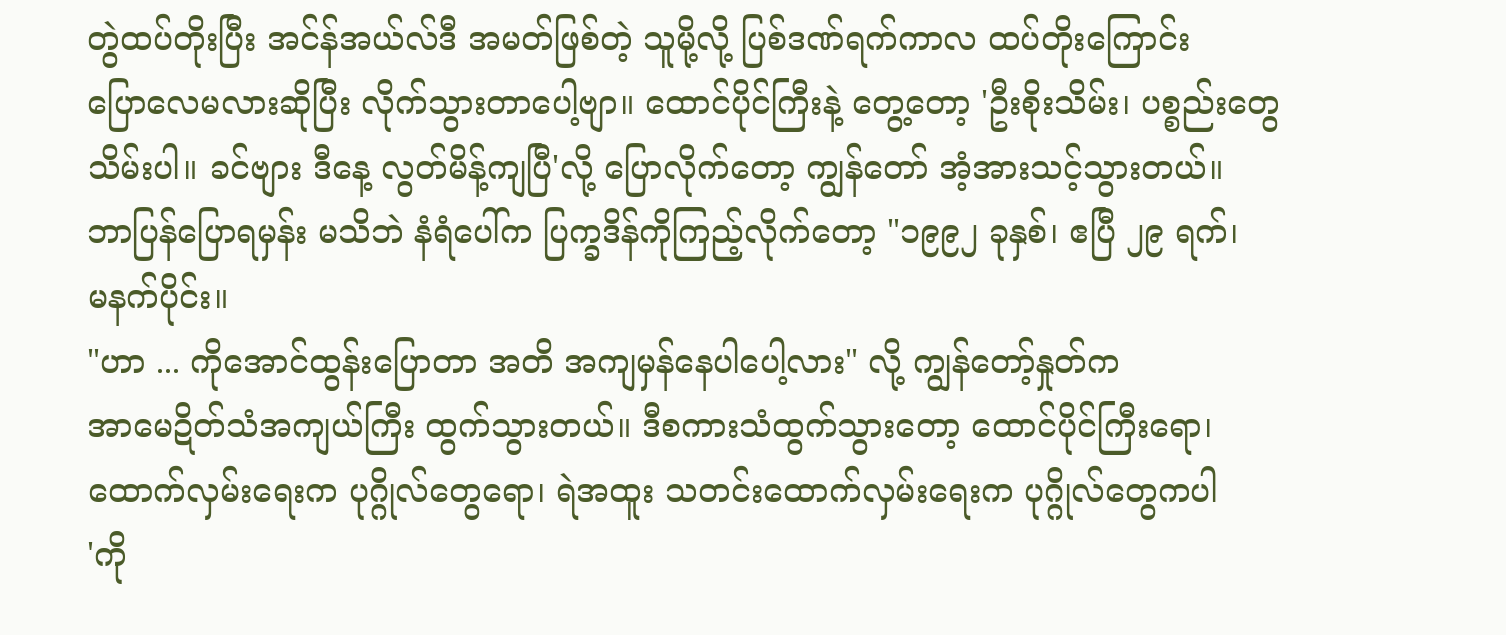တွဲထပ်တိုးပြီး အင်န်အယ်လ်ဒီ အမတ်ဖြစ်တဲ့ သူမို့လို့ ပြစ်ဒဏ်ရက်ကာလ ထပ်တိုးကြောင်း
ပြောလေမလားဆိုပြီး လိုက်သွားတာပေါ့ဗျာ။ ထောင်ပိုင်ကြီးနဲ့ တွေ့တော့ 'ဦးစိုးသိမ်း၊ ပစ္စည်းတွေ
သိမ်းပါ။ ခင်ဗျား ဒီနေ့ လွတ်မိန့်ကျပြီ'လို့ ပြောလိုက်တော့ ကျွန်တော် အံ့အားသင့်သွားတယ်။
ဘာပြန်ပြောရမှန်း မသိဘဲ နံရံပေါ်က ပြက္ခဒိန်ကိုကြည့်လိုက်တော့ "၁၉၉၂ ခုနှစ်၊ ဧပြီ ၂၉ ရက်၊
မနက်ပိုင်း။
"ဟာ ... ကိုအောင်ထွန်းပြောတာ အတိ အကျမှန်နေပါပေါ့လား" လို့ ကျွန်တော့်နှုတ်က
အာမေဍိတ်သံအကျယ်ကြီး ထွက်သွားတယ်။ ဒီစကားသံထွက်သွားတော့ ထောင်ပိုင်ကြီးရော၊
ထောက်လှမ်းရေးက ပုဂ္ဂိုလ်တွေရော၊ ရဲအထူး သတင်းထောက်လှမ်းရေးက ပုဂ္ဂိုလ်တွေကပါ
'ကို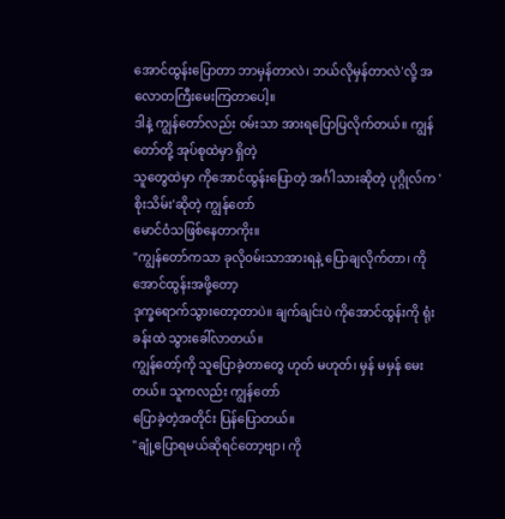အောင်ထွန်းပြောတာ ဘာမှန်တာလဲ၊ ဘယ်လိုမှန်တာလဲ'လို့ အလောတကြီးမေးကြတာပေါ့။
ဒါနဲ့ ကျွန်တော်လည်း ၀မ်းသာ အားရပြောပြလိုက်တယ်။ ကျွန်တော်တို့ အုပ်စုထဲမှာ ရှိတဲ့
သူတွေထဲမှာ ကိုအောင်ထွန်းပြောတဲ့ အင်္ဂါသားဆိုတဲ့ ပုဂ္ဂိုလ်က 'စိုးသိမ်း'ဆိုတဲ့ ကျွန်တော်
မောင်ဝံသဖြစ်နေတာကိုး။
"ကျွန်တော်ကသာ ခုလို၀မ်းသာအားရနဲ့ ပြောချလိုက်တာ၊ ကိုအောင်ထွန်းအဖို့တော့
ဒုက္ခရောက်သွားတော့တာပဲ။ ချက်ချင်းပဲ ကိုအောင်ထွန်းကို ရုံးခန်းထဲ သွားခေါ်လာတယ်။
ကျွန်တော့်ကို သူပြောခဲ့တာတွေ ဟုတ် မဟုတ်၊ မှန် မမှန် မေးတယ်။ သူကလည်း ကျွန်တော်
ပြောခဲ့တဲ့အတိုင်း ပြန်ပြောတယ်။
"ချုံ့ပြောရမယ်ဆိုရင်တော့ဗျာ၊ ကို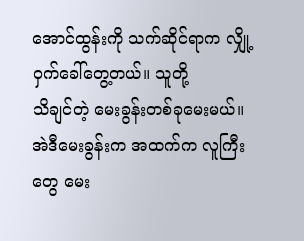အောင်ထွန်းကို သက်ဆိုင်ရာက လျှို့ဝှက်ခေါ်တွေ့တယ်။ သူတို့
သိချင်တဲ့ မေးခွန်းတစ်ခုမေးမယ်။ အဲဒီမေးခွန်းက အထက်က လူကြီးတွေ မေး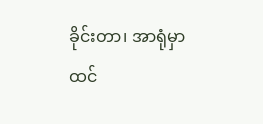ခိုင်းတာ၊ အာရုံမှာ
ထင်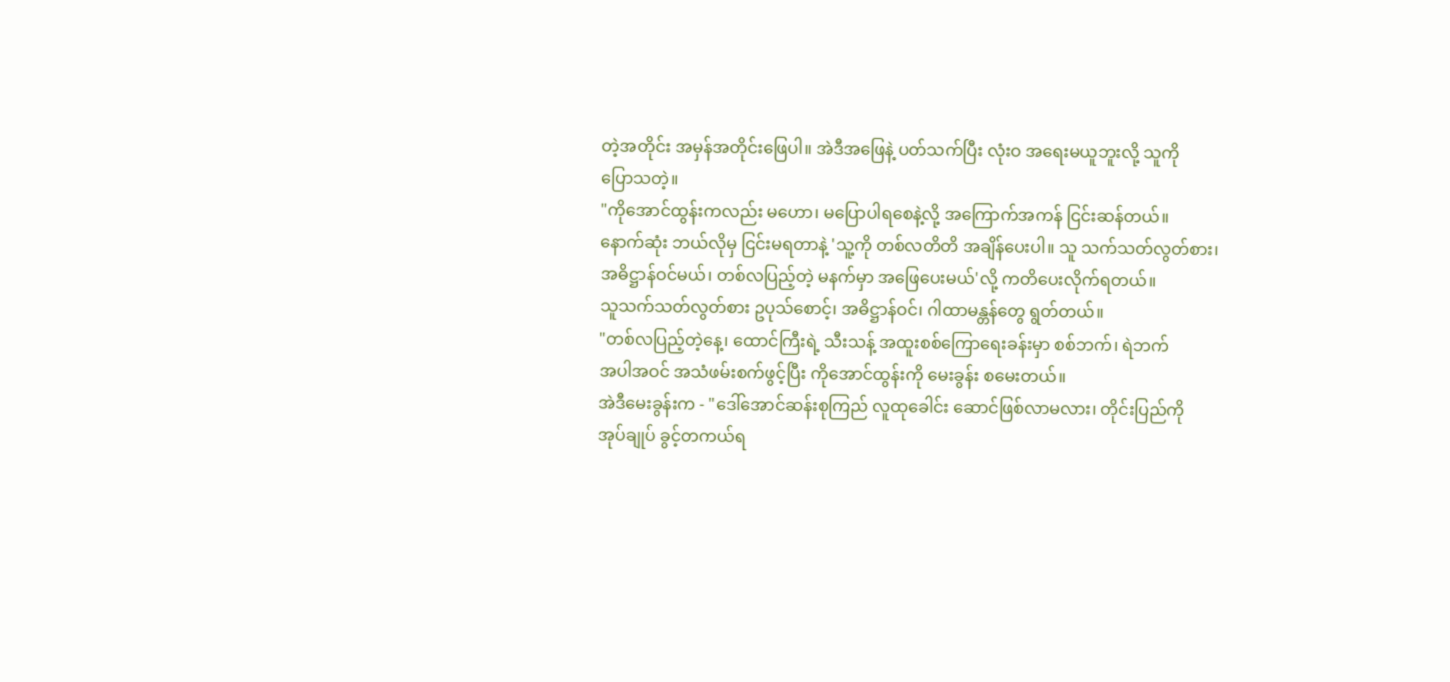တဲ့အတိုင်း အမှန်အတိုင်းဖြေပါ။ အဲဒီအဖြေနဲ့ ပတ်သက်ပြီး လုံးဝ အရေးမယူဘူးလို့ သူကို
ပြောသတဲ့။
"ကိုအောင်ထွန်းကလည်း မဟော၊ မပြောပါရစေနဲ့လို့ အကြောက်အကန် ငြင်းဆန်တယ်။
နောက်ဆုံး ဘယ်လိုမှ ငြင်းမရတာနဲ့ 'သူ့ကို တစ်လတိတိ အချိန်ပေးပါ။ သူ သက်သတ်လွတ်စား၊
အဓိဋ္ဌာန်ဝင်မယ်၊ တစ်လပြည့်တဲ့ မနက်မှာ အဖြေပေးမယ်'လို့ ကတိပေးလိုက်ရတယ်။
သူသက်သတ်လွတ်စား ဥပုသ်စောင့်၊ အဓိဋ္ဌာန်ဝင်၊ ဂါထာမန္တန်တွေ ရွတ်တယ်။
"တစ်လပြည့်တဲ့နေ့၊ ထောင်ကြီးရဲ့ သီးသန့် အထူးစစ်ကြောရေးခန်းမှာ စစ်ဘက်၊ ရဲဘက်
အပါအဝင် အသံဖမ်းစက်ဖွင့်ပြီး ကိုအောင်ထွန်းကို မေးခွန်း စမေးတယ်။
အဲဒီမေးခွန်းက - "ဒေါ်အောင်ဆန်းစုကြည် လူထုခေါင်း ဆောင်ဖြစ်လာမလား၊ တိုင်းပြည်ကို
အုပ်ချုပ် ခွင့်တကယ်ရ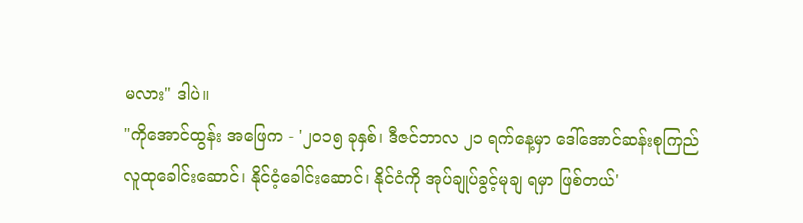မလား" ဒါပဲ။
"ကိုအောင်ထွန်း အဖြေက - '၂၀၁၅ ခုနှစ်၊ ဒီဇင်ဘာလ ၂၁ ရက်နေ့မှာ ဒေါ်အောင်ဆန်းစုကြည်
လူထုခေါင်းဆောင်၊ နိုင်ငံ့ခေါင်းဆောင်၊ နိုင်ငံကို အုပ်ချုပ်ခွင့်မုချ ရမှာ ဖြစ်တယ်'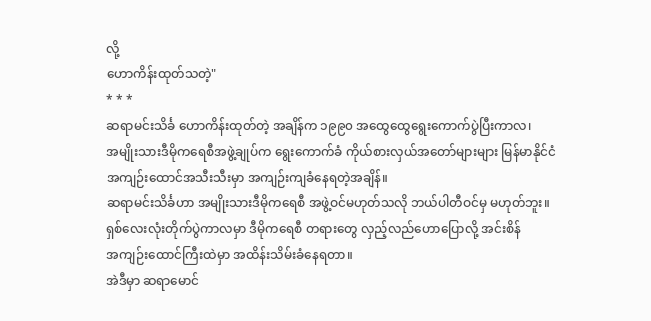လို့
ဟောကိန်းထုတ်သတဲ့"
* * *
ဆရာမင်းသိင်္ခ ဟောကိန်းထုတ်တဲ့ အချိန်က ၁၉၉၀ အထွေထွေရွေးကောက်ပွဲပြီးကာလ၊
အမျိုးသားဒီမိုကရေစီအဖွဲ့ချုပ်က ရွေးကောက်ခံ ကိုယ်စားလှယ်အတော်များများ မြန်မာနိုင်ငံ
အကျဉ်းထောင်အသီးသီးမှာ အကျဉ်းကျခံနေရတဲ့အချိန်။
ဆရာမင်းသိင်္ခဟာ အမျိုးသားဒီမိုကရေစီ အဖွဲ့ဝင်မဟုတ်သလို ဘယ်ပါတီဝင်မှ မဟုတ်ဘူး။
ရှစ်လေးလုံးတိုက်ပွဲကာလမှာ ဒီမိုကရေစီ တရားတွေ လှည့်လည်ဟောပြောလို့ အင်းစိန်
အကျဉ်းထောင်ကြီးထဲမှာ အထိန်းသိမ်းခံနေရတာ။
အဲဒီမှာ ဆရာမောင်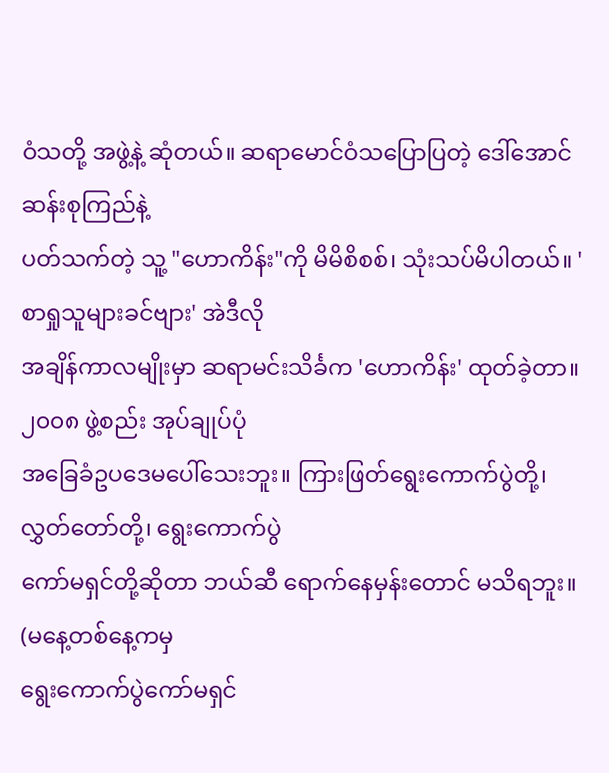ဝံသတို့ အဖွဲ့နဲ့ ဆုံတယ်။ ဆရာမောင်ဝံသပြောပြတဲ့ ဒေါ်အောင်ဆန်းစုကြည်နဲ့
ပတ်သက်တဲ့ သူ့ "ဟောကိန်း"ကို မိမိစိစစ်၊ သုံးသပ်မိပါတယ်။ 'စာရှုသူများခင်ဗျား' အဲဒီလို
အချိန်ကာလမျိုးမှာ ဆရာမင်းသိင်္ခက 'ဟောကိန်း' ထုတ်ခဲ့တာ။ ၂၀၀၈ ဖွဲ့စည်း အုပ်ချုပ်ပုံ
အခြေခံဥပဒေမပေါ်သေးဘူး။ ကြားဖြတ်ရွေးကောက်ပွဲတို့၊ လွှတ်တော်တို့၊ ရွေးကောက်ပွဲ
ကော်မရှင်တို့ဆိုတာ ဘယ်ဆီ ရောက်နေမှန်းတောင် မသိရဘူး။ (မနေ့တစ်နေ့ကမှ
ရွေးကောက်ပွဲကော်မရှင်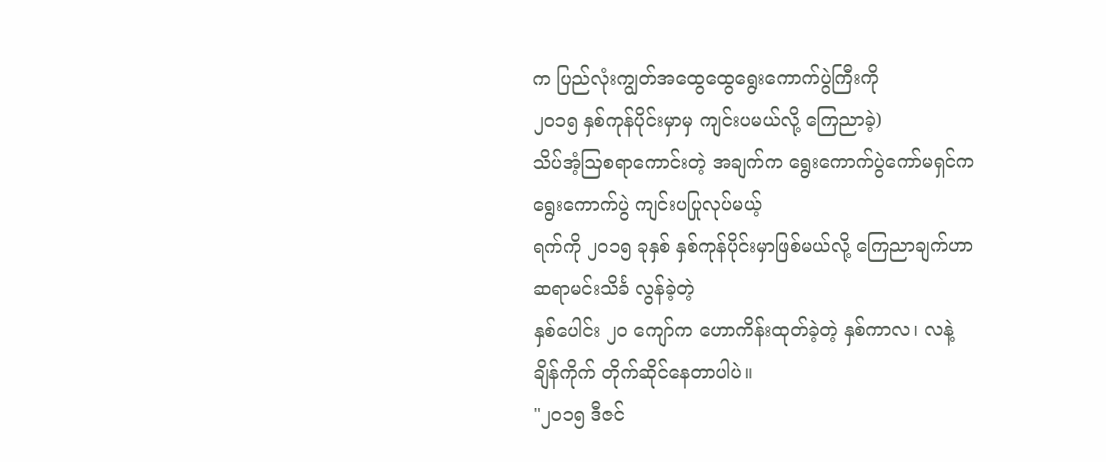က ပြည်လုံးကျွတ်အထွေထွေရွေးကောက်ပွဲကြီးကို
၂၀၁၅ နှစ်ကုန်ပိုင်းမှာမှ ကျင်းပမယ်လို့ ကြေညာခဲ့)
သိပ်အံ့ဩစရာကောင်းတဲ့ အချက်က ရွေးကောက်ပွဲကော်မရှင်က ရွေးကောက်ပွဲ ကျင်းပပြုလုပ်မယ့်
ရက်ကို ၂၀၁၅ ခုနှစ် နှစ်ကုန်ပိုင်းမှာဖြစ်မယ်လို့ ကြေညာချက်ဟာ ဆရာမင်းသိင်္ခ လွန်ခဲ့တဲ့
နှစ်ပေါင်း ၂၀ ကျော်က ဟောကိန်းထုတ်ခဲ့တဲ့ နှစ်ကာလ၊ လနဲ့ ချိန်ကိုက် တိုက်ဆိုင်နေတာပါပဲ။
"၂၀၁၅ ဒီဇင်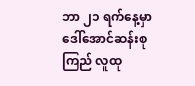ဘာ ၂၁ ရက်နေ့မှာ ဒေါ်အောင်ဆန်းစုကြည် လူထု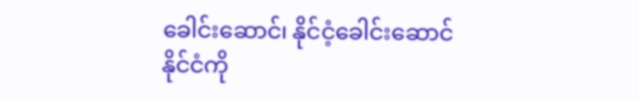ခေါင်းဆောင်၊ နိုင်ငံ့ခေါင်းဆောင်
နိုင်ငံကို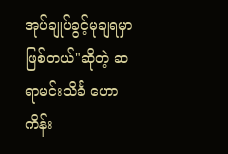အုပ်ချုပ်ခွင့်မုချရမှာ ဖြစ်တယ်"ဆိုတဲ့ ဆရာမင်းသိင်္ခ ဟောကိန်း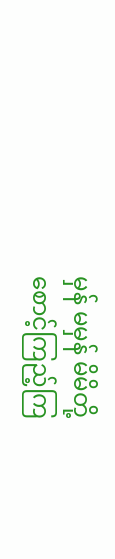မှန် မမှန် မိမိတို့
စောင့်ကြည့်ကြ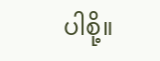ပါစို့။